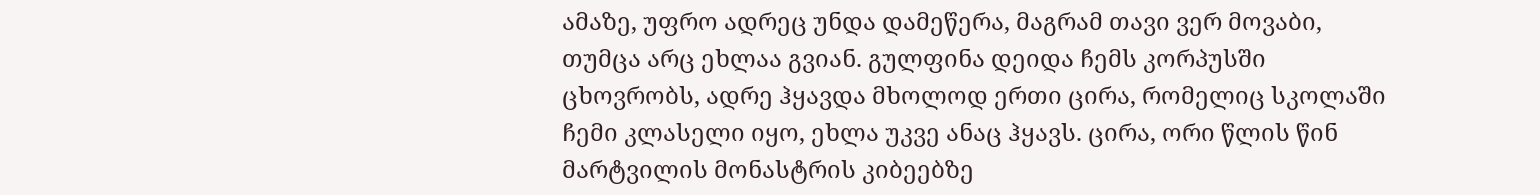ამაზე, უფრო ადრეც უნდა დამეწერა, მაგრამ თავი ვერ მოვაბი, თუმცა არც ეხლაა გვიან. გულფინა დეიდა ჩემს კორპუსში ცხოვრობს, ადრე ჰყავდა მხოლოდ ერთი ცირა, რომელიც სკოლაში ჩემი კლასელი იყო, ეხლა უკვე ანაც ჰყავს. ცირა, ორი წლის წინ მარტვილის მონასტრის კიბეებზე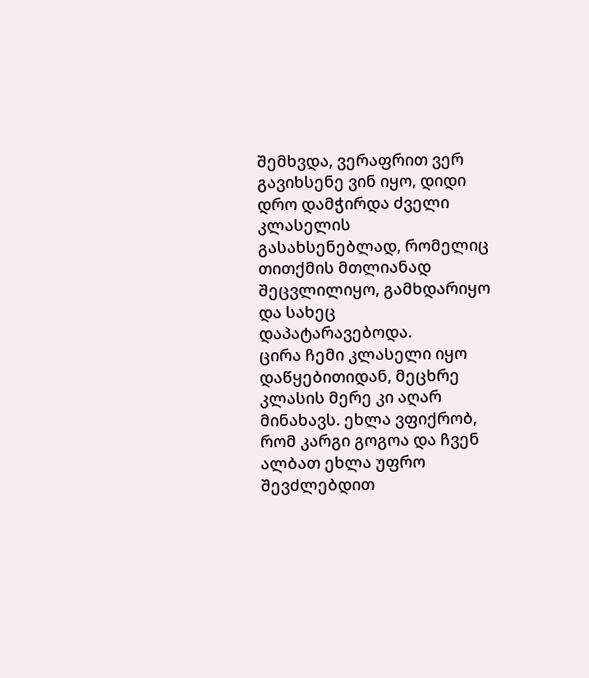შემხვდა, ვერაფრით ვერ გავიხსენე ვინ იყო, დიდი დრო დამჭირდა ძველი კლასელის გასახსენებლად, რომელიც თითქმის მთლიანად შეცვლილიყო, გამხდარიყო და სახეც დაპატარავებოდა.
ცირა ჩემი კლასელი იყო დაწყებითიდან, მეცხრე კლასის მერე კი აღარ მინახავს. ეხლა ვფიქრობ, რომ კარგი გოგოა და ჩვენ ალბათ ეხლა უფრო შევძლებდით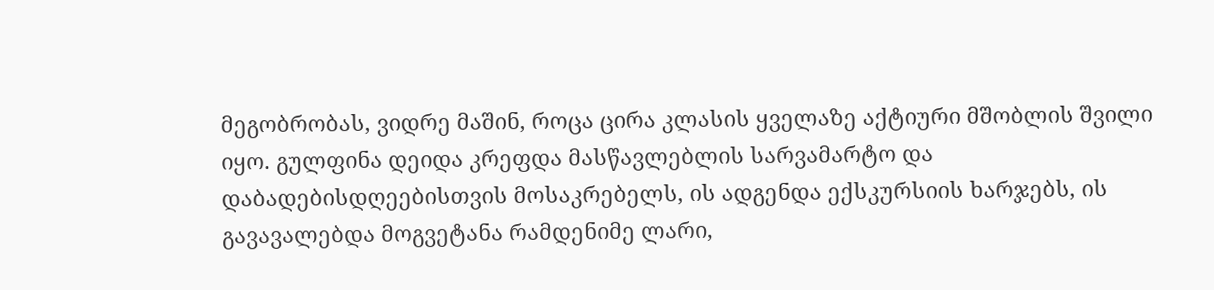მეგობრობას, ვიდრე მაშინ, როცა ცირა კლასის ყველაზე აქტიური მშობლის შვილი იყო. გულფინა დეიდა კრეფდა მასწავლებლის სარვამარტო და დაბადებისდღეებისთვის მოსაკრებელს, ის ადგენდა ექსკურსიის ხარჯებს, ის გავავალებდა მოგვეტანა რამდენიმე ლარი,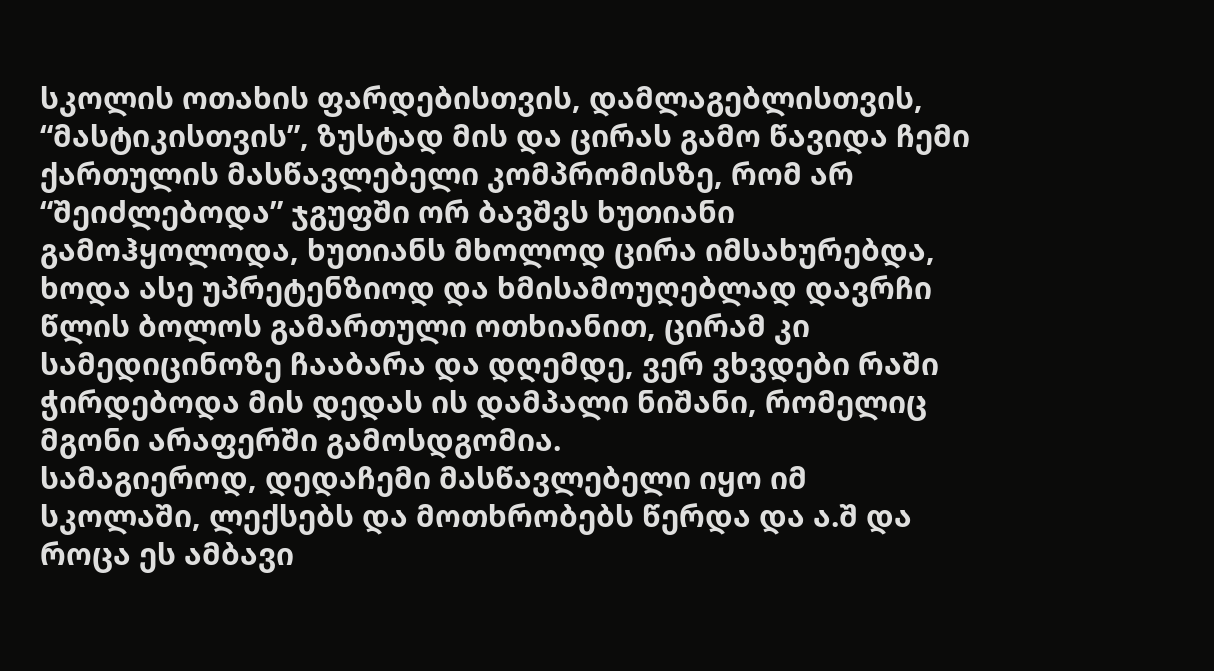სკოლის ოთახის ფარდებისთვის, დამლაგებლისთვის, “მასტიკისთვის”, ზუსტად მის და ცირას გამო წავიდა ჩემი ქართულის მასწავლებელი კომპრომისზე, რომ არ “შეიძლებოდა” ჯგუფში ორ ბავშვს ხუთიანი გამოჰყოლოდა, ხუთიანს მხოლოდ ცირა იმსახურებდა, ხოდა ასე უპრეტენზიოდ და ხმისამოუღებლად დავრჩი წლის ბოლოს გამართული ოთხიანით, ცირამ კი სამედიცინოზე ჩააბარა და დღემდე, ვერ ვხვდები რაში ჭირდებოდა მის დედას ის დამპალი ნიშანი, რომელიც მგონი არაფერში გამოსდგომია.
სამაგიეროდ, დედაჩემი მასწავლებელი იყო იმ სკოლაში, ლექსებს და მოთხრობებს წერდა და ა.შ და როცა ეს ამბავი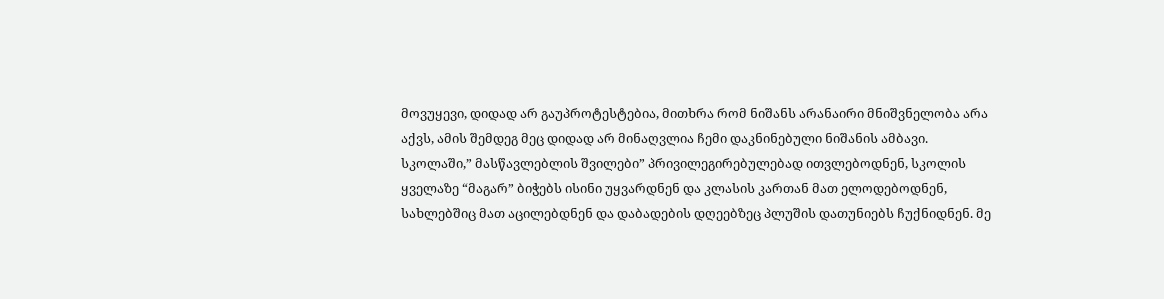მოვუყევი, დიდად არ გაუპროტესტებია, მითხრა რომ ნიშანს არანაირი მნიშვნელობა არა აქვს, ამის შემდეგ მეც დიდად არ მინაღვლია ჩემი დაკნინებული ნიშანის ამბავი.
სკოლაში,” მასწავლებლის შვილები” პრივილეგირებულებად ითვლებოდნენ, სკოლის ყველაზე “მაგარ” ბიჭებს ისინი უყვარდნენ და კლასის კართან მათ ელოდებოდნენ, სახლებშიც მათ აცილებდნენ და დაბადების დღეებზეც პლუშის დათუნიებს ჩუქნიდნენ. მე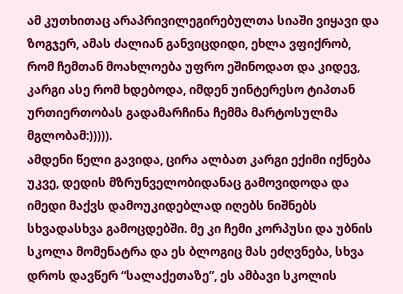ამ კუთხითაც არაპრივილეგირებულთა სიაში ვიყავი და ზოგჯერ, ამას ძალიან განვიცდიდი, ეხლა ვფიქრობ, რომ ჩემთან მოახლოება უფრო ეშინოდათ და კიდევ, კარგი ასე რომ ხდებოდა, იმდენ უინტერესო ტიპთან ურთიერთობას გადამარჩინა ჩემმა მარტოსულმა მგლობამ:))))).
ამდენი წელი გავიდა, ცირა ალბათ კარგი ექიმი იქნება უკვე, დედის მზრუნველობიდანაც გამოვიდოდა და იმედი მაქვს დამოუკიდებლად იღებს ნიშნებს სხვადასხვა გამოცდებში. მე კი ჩემი კორპუსი და უბნის სკოლა მომენატრა და ეს ბლოგიც მას ეძღვნება, სხვა დროს დავწერ “სალაქეთაზე”, ეს ამბავი სკოლის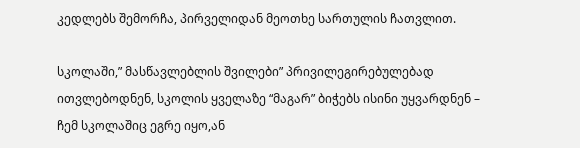კედლებს შემორჩა, პირველიდან მეოთხე სართულის ჩათვლით.

სკოლაში,” მასწავლებლის შვილები” პრივილეგირებულებად ითვლებოდნენ, სკოლის ყველაზე “მაგარ” ბიჭებს ისინი უყვარდნენ – ჩემ სკოლაშიც ეგრე იყო,ან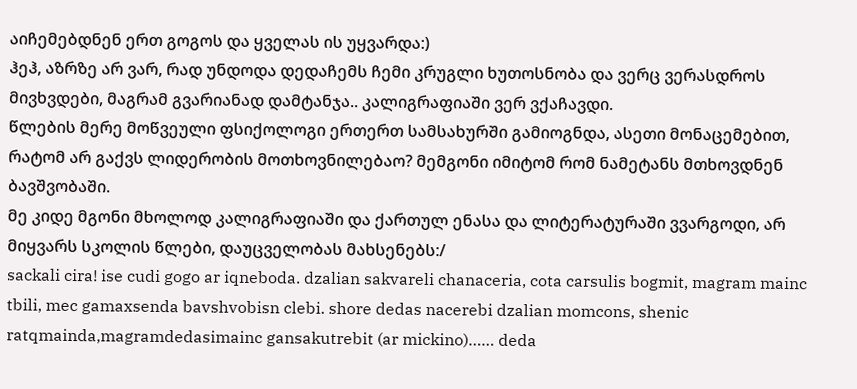აიჩემებდნენ ერთ გოგოს და ყველას ის უყვარდა:)
ჰეჰ, აზრზე არ ვარ, რად უნდოდა დედაჩემს ჩემი კრუგლი ხუთოსნობა და ვერც ვერასდროს მივხვდები, მაგრამ გვარიანად დამტანჯა.. კალიგრაფიაში ვერ ვქაჩავდი.
წლების მერე მოწვეული ფსიქოლოგი ერთერთ სამსახურში გამიოგნდა, ასეთი მონაცემებით, რატომ არ გაქვს ლიდერობის მოთხოვნილებაო? მემგონი იმიტომ რომ ნამეტანს მთხოვდნენ ბავშვობაში.
მე კიდე მგონი მხოლოდ კალიგრაფიაში და ქართულ ენასა და ლიტერატურაში ვვარგოდი, არ მიყვარს სკოლის წლები, დაუცველობას მახსენებს:/
sackali cira! ise cudi gogo ar iqneboda. dzalian sakvareli chanaceria, cota carsulis bogmit, magram mainc tbili, mec gamaxsenda bavshvobisn clebi. shore dedas nacerebi dzalian momcons, shenic ratqmainda,magramdedasimainc gansakutrebit (ar mickino)…… deda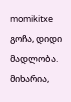momikitxe
გოჩა, დიდი მადლობა. მიხარია,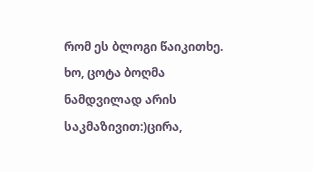რომ ეს ბლოგი წაიკითხე. ხო, ცოტა ბოღმა ნამდვილად არის საკმაზივით:)ცირა,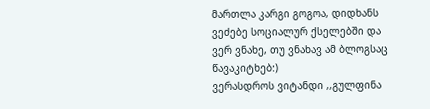მართლა კარგი გოგოა, დიდხანს ვეძებე სოციალურ ქსელებში და ვერ ვნახე, თუ ვნახავ ამ ბლოგსაც წავაკიტხებ:)
ვერასდროს ვიტანდი ,,გულფინა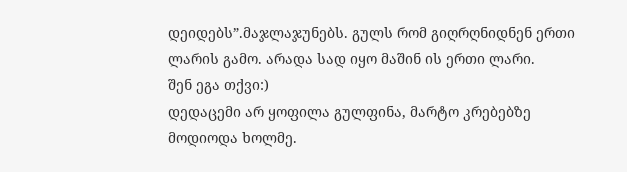დეიდებს”.მაჯლაჯუნებს. გულს რომ გიღრღნიდნენ ერთი ლარის გამო. არადა სად იყო მაშინ ის ერთი ლარი.
შენ ეგა თქვი:)
დედაცემი არ ყოფილა გულფინა, მარტო კრებებზე მოდიოდა ხოლმე.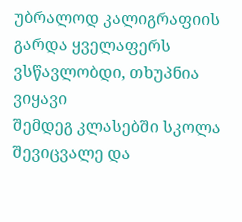უბრალოდ კალიგრაფიის გარდა ყველაფერს ვსწავლობდი, თხუპნია ვიყავი
შემდეგ კლასებში სკოლა შევიცვალე და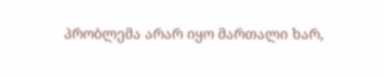პრობლემა არარ იყო მართალი ხარ,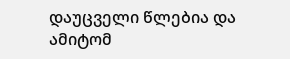დაუცველი წლებია და ამიტომ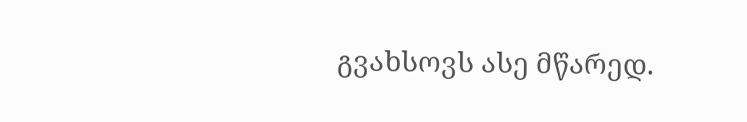გვახსოვს ასე მწარედ.